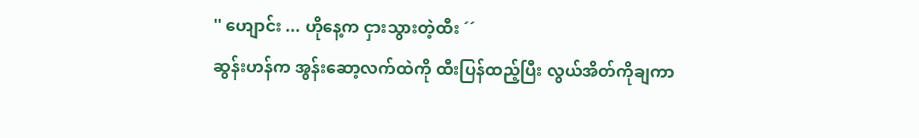'' ဟျောင်း ... ဟိုနေ့က ငှားသွားတဲ့ထီး ´´
ဆွန်းဟန်က အွန်းဆော့လက်ထဲကို ထီးပြန်ထည့်ပြီး လွယ်အိတ်ကိုချကာ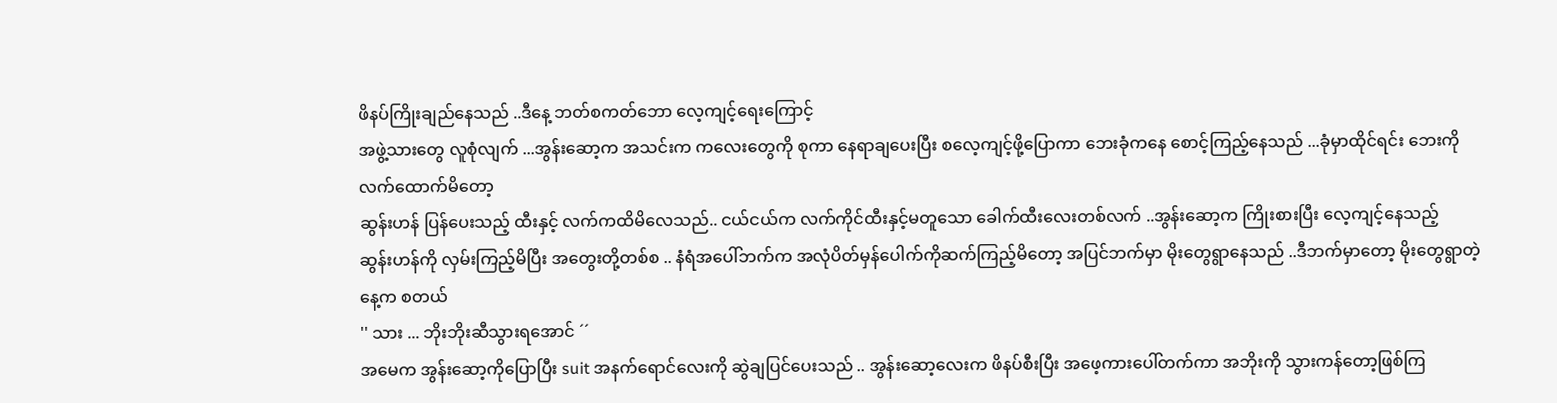ဖိနပ်ကြိုးချည်နေသည် ..ဒီနေ့ ဘတ်စကတ်ဘော လေ့ကျင့်ရေးကြောင့်
အဖွဲ့သားတွေ လူစုံလျက် ...အွန်းဆော့က အသင်းက ကလေးတွေကို စုကာ နေရာချပေးပြီး စလေ့ကျင့်ဖို့ပြောကာ ဘေးခုံကနေ စောင့်ကြည့်နေသည် ...ခုံမှာထိုင်ရင်း ဘေးကိုလက်ထောက်မိတော့
ဆွန်းဟန် ပြန်ပေးသည့် ထီးနှင့် လက်ကထိမိလေသည်.. ငယ်ငယ်က လက်ကိုင်ထီးနှင့်မတူသော ခေါက်ထီးလေးတစ်လက် ..အွန်းဆော့က ကြိုးစားပြီး လေ့ကျင့်နေသည့်
ဆွန်းဟန်ကို လှမ်းကြည့်မိပြီး အတွေးတို့တစ်စ .. နံရံအပေါ်ဘက်က အလုံပိတ်မှန်ပေါက်ကိုဆက်ကြည့်မိတော့ အပြင်ဘက်မှာ မိုးတွေရွာနေသည် ..ဒီဘက်မှာတော့ မိုးတွေရွာတဲ့နေ့က စတယ်
'' သား ... ဘိုးဘိုးဆီသွားရအောင် ´´
အမေက အွန်းဆော့ကိုပြောပြီး suit အနက်ရောင်လေးကို ဆွဲချပြင်ပေးသည် .. အွန်းဆော့လေးက ဖိနပ်စီးပြီး အဖေ့ကားပေါ်တက်ကာ အဘိုးကို သွားကန်တော့ဖြစ်ကြ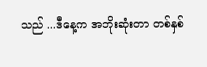သည် ...ဒီနေ့က အဘိုးဆုံးတာ တစ်နှစ်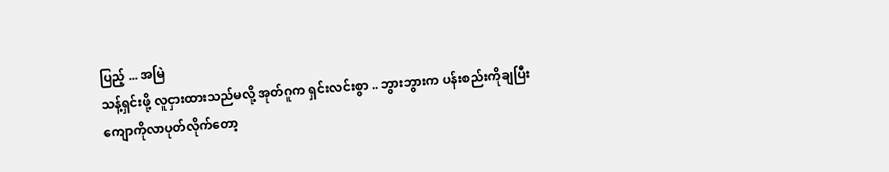ပြည့် ... အမြဲ
သန့်ရှင်းဖို့ လူငှားထားသည်မလို့ အုတ်ဂူက ရှင်းလင်းစွာ .. ဘွားဘွားက ပန်းစည်းကိုချပြီး ကျောကိုလာပုတ်လိုက်တော့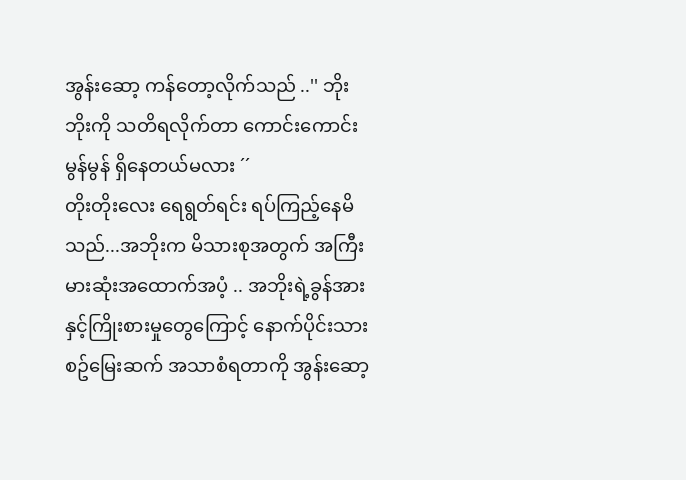အွန်းဆော့ ကန်တော့လိုက်သည် ..'' ဘိုးဘိုးကို သတိရလိုက်တာ ကောင်းကောင်းမွန်မွန် ရှိနေတယ်မလား ´´
တိုးတိုးလေး ရေရွတ်ရင်း ရပ်ကြည့်နေမိသည်...အဘိုးက မိသားစုအတွက် အကြီးမားဆုံးအထောက်အပံ့ .. အဘိုးရဲ့ခွန်အားနှင့်ကြိုးစားမှုတွေကြောင့် နောက်ပိုင်းသားစဥ်မြေးဆက် အသာစံရတာကို အွန်းဆော့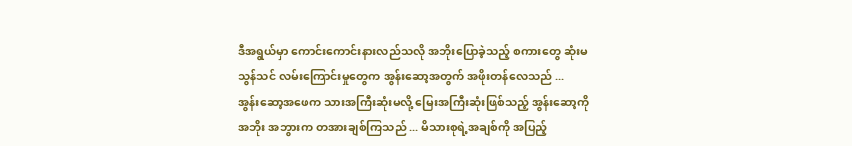ဒီအရွယ်မှာ ကောင်းကောင်းနားလည်သလို အဘိုးပြောခဲ့သည့် စကားတွေ ဆုံးမသွန်သင် လမ်းကြောင်းမှုတွေက အွန်းဆော့အတွက် အဖိုးတန်လေသည် ...
အွန်းဆော့အဖေက သားအကြီးဆုံးမလို့ မြေးအကြီးဆုံးဖြစ်သည့် အွန်းဆော့ကို အဘိုး အဘွားက တအားချစ်ကြသည် ... မိသားစုရဲ့အချစ်ကို အပြည့်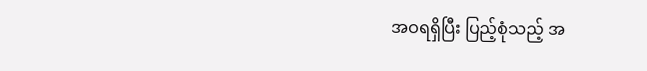အဝရရှိပြီး ပြည့်စုံသည့် အ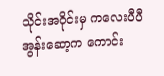သိုင်းအဝိုင်းမှ ကလေးပီပီ အွန်းဆော့က ကောင်း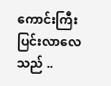ကောင်းကြီးပြင်းလာလေသည် ..